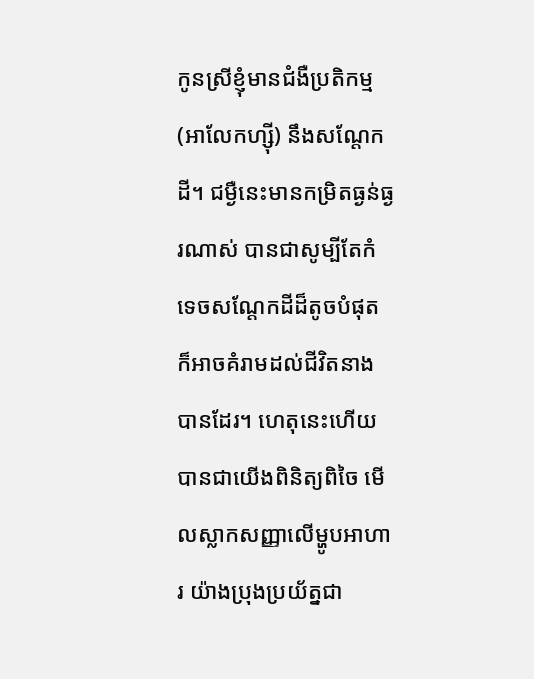កូនស្រីខ្ញុំមានជំងឺប្រតិកម្ម(អាលែកហ្ស៊ី) នឹងសណ្តែកដី។ ជម្ងឺនេះមានកម្រិតធ្ងន់ធ្ងរណាស់ បានជាសូម្បីតែកំទេចសណ្តែកដីដ៏តូចបំផុត ក៏អាចគំរាមដល់ជីវិតនាងបានដែរ។ ហេតុនេះហើយ បានជាយើងពិនិត្យពិចៃ មើលស្លាកសញ្ញាលើម្ហូបអាហារ យ៉ាងប្រុងប្រយ័ត្នជា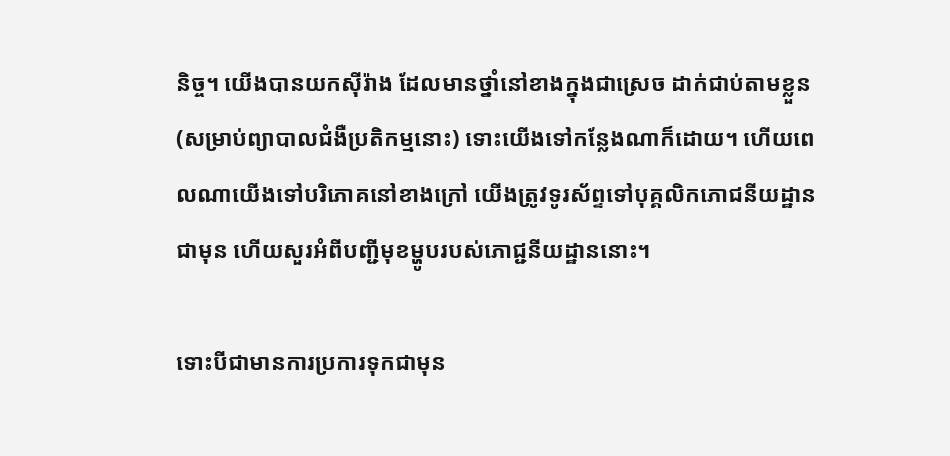និច្ច។ យើងបានយកស៊ីរ៉ាង ដែលមានថ្នាំនៅខាងក្នុងជាស្រេច ដាក់ជាប់តាមខ្លួន (សម្រាប់ព្យាបាលជំងឺប្រតិកម្មនោះ) ទោះយើងទៅកន្លែងណាក៏ដោយ។ ហើយពេលណាយើងទៅបរិភោគនៅខាងក្រៅ យើងត្រូវទូរស័ព្ទទៅបុគ្គលិកភោជនីយដ្ឋានជាមុន ហើយសួរអំពីបញ្ជីមុខម្ហូបរបស់ភោជ្ជនីយដ្ឋាននោះ។

ទោះបីជាមានការប្រការទុកជាមុន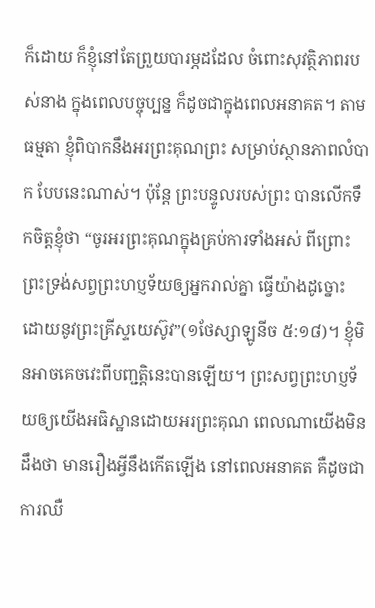ក៏ដោយ ក៏ខ្ញុំនៅតែព្រួយបារម្ភដដែល ចំពោះសុវត្ថិភាពរបស់នាង ក្នុងពេលបច្ចុប្បន្ន ក៏ដូចជាក្នុងពេលអនាគត។ តាមធម្មតា ខ្ញុំពិបាកនឹងអរព្រះគុណព្រះ សម្រាប់ស្ថានភាពលំបាក បែបនេះណាស់។ ប៉ុន្តែ ព្រះបន្ទូលរបស់ព្រះ បានលើកទឹកចិត្តខ្ញុំថា “ចូរអរព្រះគុណក្នុងគ្រប់ការទាំងអស់ ពីព្រោះព្រះទ្រង់សព្វព្រះហប្ញទ័យឲ្យអ្នករាល់គ្នា ធ្វើយ៉ាងដូច្នោះ ដោយនូវព្រះគ្រីស្ទយេស៊ូវ”(១ថែស្សាឡូនីច ៥:១៨)។ ខ្ញុំមិនអាចគេចវេះពីបញ្ជត្តិនេះបានឡើយ។ ព្រះសព្វព្រះហប្ញទ័យឲ្យយើងអធិស្ឋានដោយអរព្រះគុណ ពេលណាយើងមិនដឹងថា មានរឿងអ្វីនឹងកើតឡើង នៅពេលអនាគត គឺដូចជាការឈឺ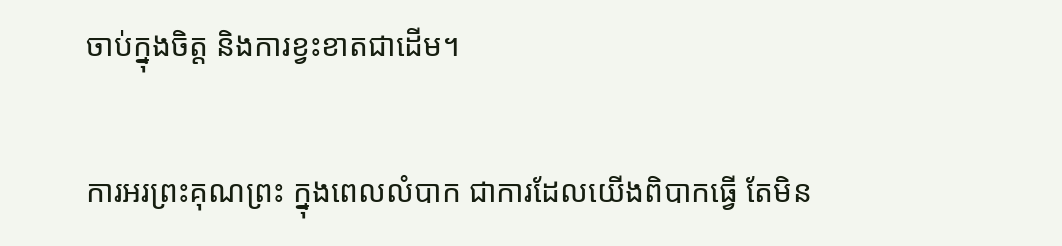ចាប់ក្នុងចិត្ត និងការខ្វះខាតជាដើម។

ការអរព្រះគុណព្រះ ក្នុងពេលលំបាក ជាការដែលយើងពិបាកធ្វើ តែមិន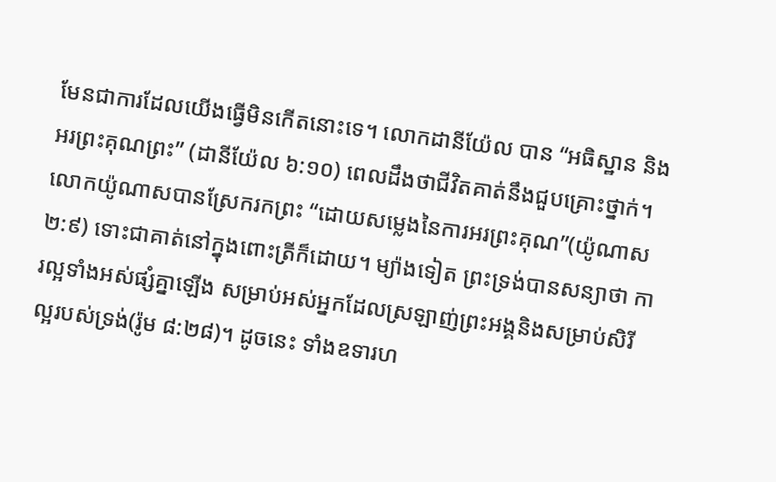មែនជាការដែលយើងធ្វើមិនកើតនោះទេ។ លោកដានីយ៉ែល បាន “អធិស្ឋាន និងអរព្រះគុណព្រះ” (ដានីយ៉ែល ៦:១០) ពេលដឹងថាជីវិតគាត់នឹងជួបគ្រោះថ្នាក់។ លោកយ៉ូណាសបានស្រែករកព្រះ “ដោយសម្លេងនៃការអរព្រះគុណ”(យ៉ូណាស ២:៩) ទោះជាគាត់នៅក្នុងពោះត្រីក៏ដោយ។ ម្យ៉ាងទៀត ព្រះទ្រង់បានសន្យាថា ការល្អទាំងអស់ផ្សំគ្នាឡើង សម្រាប់អស់អ្នកដែលស្រឡាញ់ព្រះអង្គនិងសម្រាប់សិរីល្អរបស់ទ្រង់(រ៉ូម ៨:២៨)។ ដូចនេះ ទាំងឧទារហ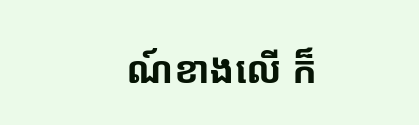ណ៍ខាងលើ ក៏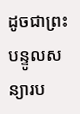ដូចជាព្រះបន្ទូលសន្យារប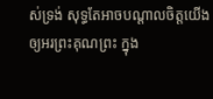ស់ទ្រង់ សុទ្ធតែអាចបណ្តាលចិត្តយើង ឲ្យអរព្រះគុណព្រះ ក្នុង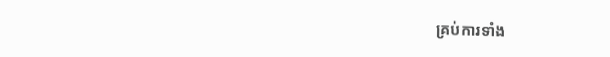គ្រប់ការទាំង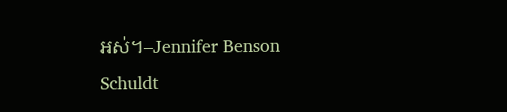អស់។–Jennifer Benson Schuldt